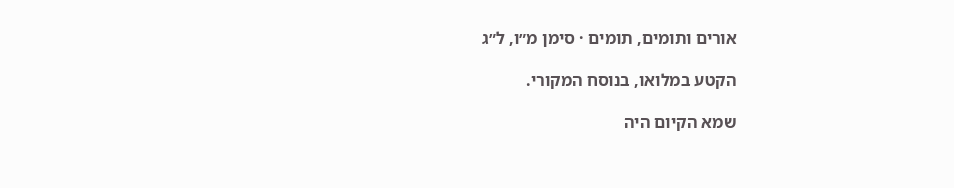אורים ותומים, תומים · סימן מ״ו, ל״ג

הקטע במלואו, בנוסח המקורי.

שמא הקיום היה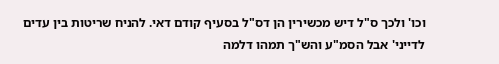וכו' ולכך ס"ל דיש מכשירין הן דס"ל בסעיף קודם דאי. להניח שריטות בין עדים לדייני' אבל הסמ"ע והש"ך תמהו דלמה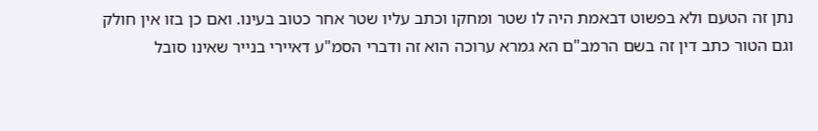נתן זה הטעם ולא בפשוט דבאמת היה לו שטר ומחקו וכתב עליו שטר אחר כטוב בעינו. ואם כן בזו אין חולק וגם הטור כתב דין זה בשם הרמב"ם הא גמרא ערוכה הוא זה ודברי הסמ"ע דאיירי בנייר שאינו סובל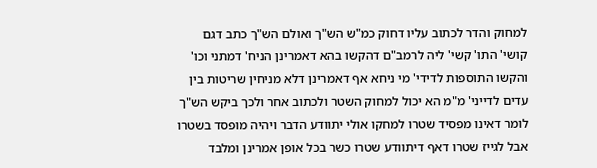למחוק והדר לכתוב עליו דחוק כמ"ש הש"ך ואולם הש"ך כתב דגם קושי' התו' קשי' ליה לרמב"ם דהקשו בהא דאמרינן הניח' דמתני וכו' והקשו התוספות לדידי' מי ניחא אף דאמרינן דלא מניחין שריטות בין עדים לדייני' מ"מ הא יכול למחוק השטר ולכתוב אחר ולכך ביקש הש"ך לומר דאינו מפסיד שטרו למחקו אולי יתוודע הדבר ויהיה מופסד בשטרו אבל לגייז שטרו דאף דיתוודע שטרו כשר בכל אופן אמרינן ומלבד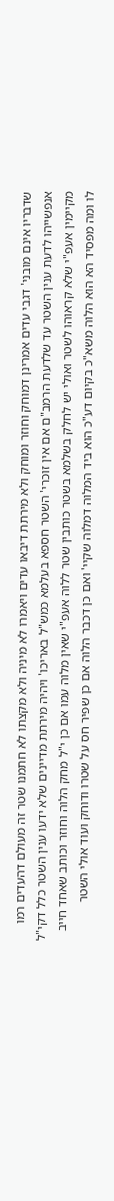שדבריו אינם מובני' דגבי עדים אמרינן דמוחק וחוזר ומוחק ולא מירתת דיבאו עדים ויאמרו לא מיניה ולא מקצתו לא חתמנו שטר זה מעולם דהעדים רמו אנפשייהו לדעת ענין השטר עד שלדעת הרמב"ם אם אין זוכרי' השטר חספא בעלמא כמש"ל באריכו' ויהיה מירתת מדיינים שלא ידעו ענין השטר כלל דקי"ל מקיימין אעפ"י שלא קראוהו לשטר ואולי יש לחלק בשלמא בשטר כותבין שטר ללוה אעפ"י שאין מלוה עמו אם כן י"ל מחק הלוה וחוזר וכותב שאחד חייב לו ומה מפסיד הא הוא הלוה משא"כ בקיום דע"כ הוא ביד המלוה דמלוה שקיי' ואם כן דכבר הלוה אם כן שפיר חס על שטרו ודוחק ועוד אולי השטר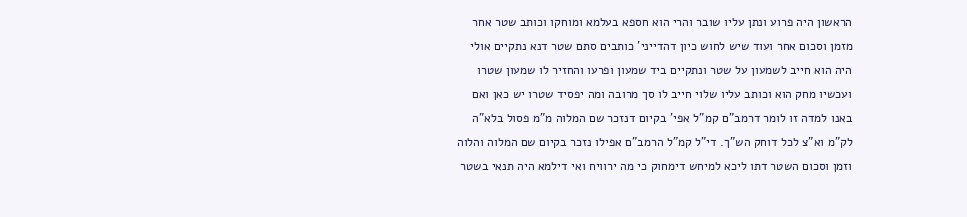הראשון היה פרוע ונתן עליו שובר והרי הוא חספא בעלמא ומוחקו וכותב שטר אחר מזמן וסכום אחר ועוד שיש לחוש כיון דהדייני' כותבים סתם שטר דנא נתקיים אולי היה הוא חייב לשמעון על שטר ונתקיים ביד שמעון ופרעו והחזיר לו שמעון שטרו ועכשיו מחק הוא וכותב עליו שלוי חייב לו סך מרובה ומה יפסיד שטרו יש כאן ואם באנו למדה זו לומר דרמב"ם קמ"ל אפי' בקיום דנזכר שם המלוה מ"מ פסול בלא"ה לק"מ וא"צ לכל דוחק הש"ך. די"ל קמ"ל הרמב"ם אפילו נזכר בקיום שם המלוה והלוה וזמן וסכום השטר דתו ליכא למיחש דימחוק כי מה ירוויח ואי דילמא היה תנאי בשטר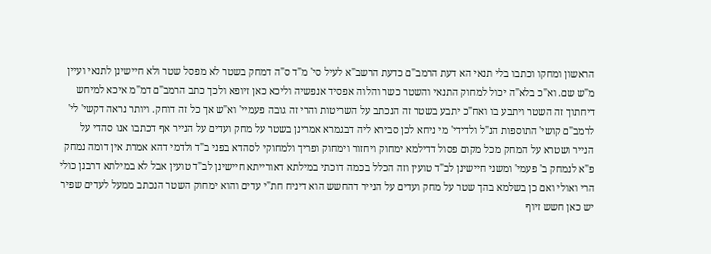הראשון ומחקו וכתבו בלי תנאי הא דעת הרמב"ם כדעת הרשב"א לעיל סי' מ"ד ס"ה דמחק בשטר לא מפסל שטר ולא חיישינן לתנאי ועיין מ"ש שם. וא"כ בלא"ה יכול למחוק התנאי והשטר כשר והלוה אפסיד אנפשיה וליכא כאן זיופא ולכך כתב הרמב"ם דמ"מ איכא למיחש דיחתוך זה השטר ויתבע בו ואח"כ יתבע בשטר זה הנכתב על השריטות והרי זה גובה פעמיי' וא"ש אך כל זה דוחק. ויותר נראה דקשי' לי' לרמב"ם קושי' התוספות הנ"ל ולדידי' מי ניחא לכן סבירא ליה דבגמרא אמרינן בשטר על מחק ועדים על הנייר אף דכתבו אנו סהדי על הנייר ושטרא על המחק מכל מקום פסול דדילמא ימחוק ויחזור וימחוק ופריך ולמחוקי לסהדא בפני ב"ד ולדמי דהא אמרת אין דומה נמחק פ"א לנמחק ב' פעמי' ומשני חיישינן לב"ד טועין וזה הכלל בכמה דוכתי במילתא דאורייתא חיישינן לב"ד טועין אבל לא במילתא דרבנן כולי הרי ואולי ואם כן בשלמא בהך שטר על מחק ועדים על הנייר דהחשש הוא דיניח חת"י עדים והוא ימחוק השטר הנכתב ממעל לעדים שפיר יש כאן חשש זיוף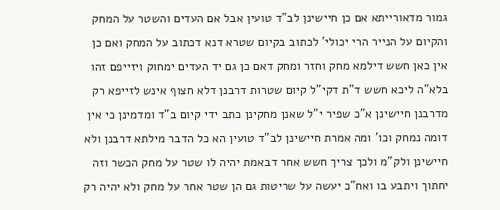גמור מדאורייתא אם כן חיישינן לב"ד טועין אבל אם העדים והשטר על המחק והקיום על הנייר הרי יכולי' לכתוב בקיום שטרא דנא דכתוב על המחק ואם כן אין כאן חשש דילמא מחק וחזר ומחק דאם כן גם יד העדים ימחוק ויזייפם זהו בלא"ה ליכא חשש ד"ת דקי"ל קיום שטרות דרבנן דלא חצוף אינש לזייפא רק מדרבנן חיישינן א"כ שפיר י"ל שאנן מחקינן כתב ידי קיום ב"ד ומדמינן כי אין דומה נמחק וכו' ומה אמרת חיישינן לב"ד טועין הא כל הדבר מילתא דרבנן ולא חיישינן ולק"מ ולכך צריך חשש אחר דבאמת יהיה לו שטר על מחק הכשר וזה יחתוך ויתבע בו ואח"כ יעשה על שריטות גם הן שטר אחר על מחק ולא יהיה רק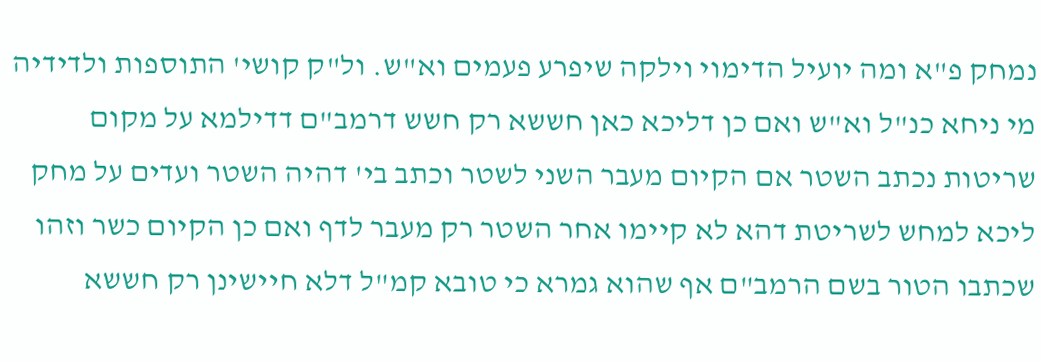נמחק פ"א ומה יועיל הדימוי וילקה שיפרע פעמים וא"ש. ול"ק קושי' התוספות ולדידיה מי ניחא כנ"ל וא"ש ואם כן דליכא כאן חששא רק חשש דרמב"ם דדילמא על מקום שריטות נכתב השטר אם הקיום מעבר השני לשטר וכתב בי' דהיה השטר ועדים על מחק ליכא למחש לשריטת דהא לא קיימו אחר השטר רק מעבר לדף ואם כן הקיום כשר וזהו שכתבו הטור בשם הרמב"ם אף שהוא גמרא כי טובא קמ"ל דלא חיישינן רק חששא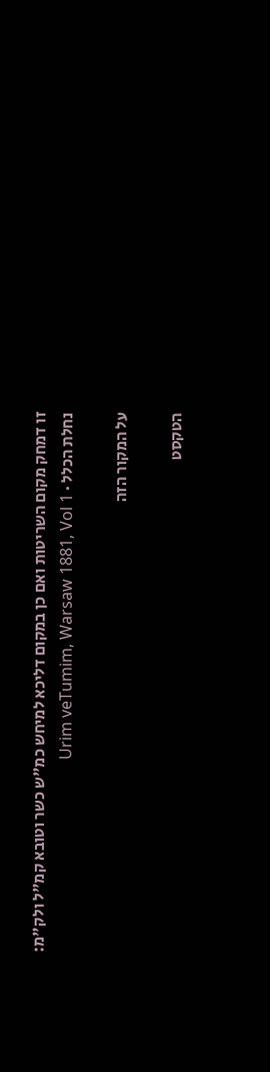זו דמחק מקום השריטות ואם כן במקום דליכא למיחש כמ"ש כשר וטובא קמ"ל ולק"מ:
נחלת הכלל · Urim veTumim, Warsaw 1881, Vol 1

על המקור הזה

הטקסט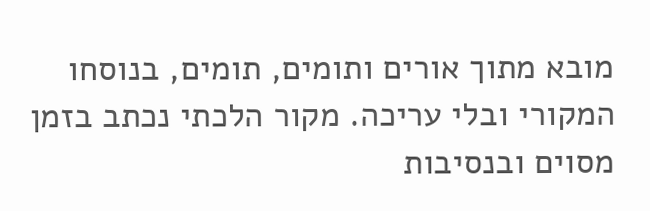מובא מתוך אורים ותומים, תומים, בנוסחו המקורי ובלי עריכה. מקור הלכתי נכתב בזמן מסוים ובנסיבות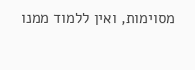מסוימות, ואין ללמוד ממנו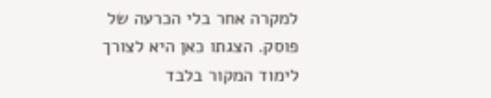למקרה אחר בלי הכרעה של פוסק. הצגתו כאן היא לצורך לימוד המקור בלבד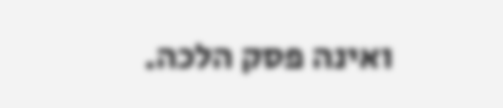ואינה פסק הלכה.